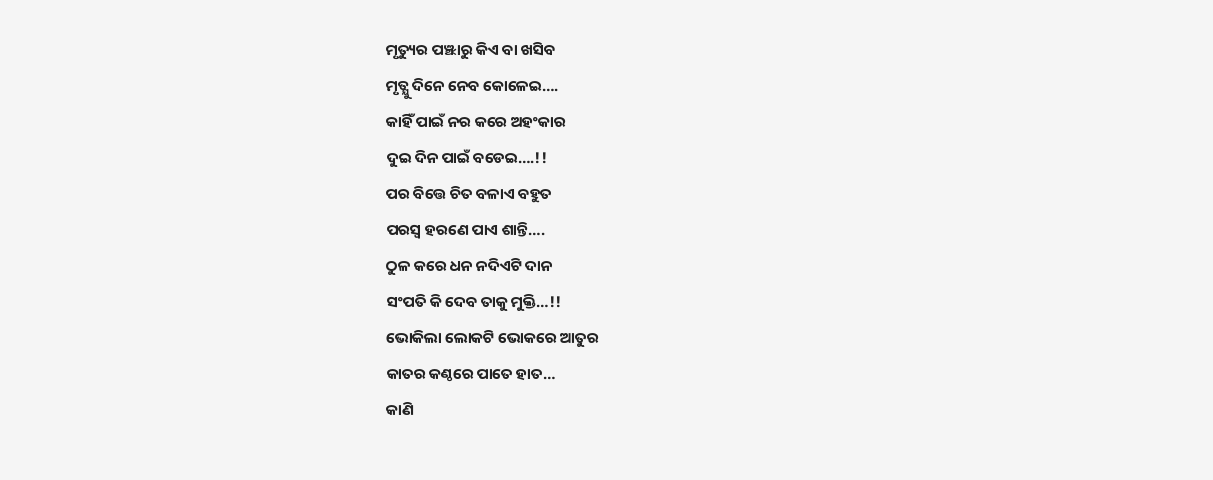ମୃତ୍ୟୁର ପଞ୍ଝାରୁ କିଏ ବା ଖସିବ
ମୃତ୍ଯୁ ଦିନେ ନେବ କୋଳେଇ….
କାହିଁ ପାଇଁ ନର କରେ ଅହଂକାର
ଦୁଇ ଦିନ ପାଇଁ ବଡେଇ….!!
ପର ବିତ୍ତେ ଚିତ ବଳାଏ ବହୁତ
ପରସ୍ବ ହରଣେ ପାଏ ଶାନ୍ତି….
ଠୁଳ କରେ ଧନ ନଦିଏଟି ଦାନ
ସଂପତି କି ଦେବ ତାକୁ ମୁକ୍ତି…!!
ଭୋକିଲା ଲୋକଟି ଭୋକରେ ଆତୁର
କାତର କଣ୍ଠରେ ପାତେ ହାତ…
କାଣି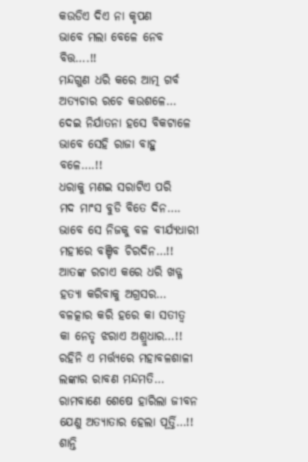କଉଡିଏ ଦିଏ ନା କୃପଣ
ଭାବେ ମଲା ବେଳେ ନେବ ବିତ୍ତ….!!
ମନ୍ଦଗୁଣ ଧରି କରେ ଆତ୍ମ ଗର୍ବ
ଅତ୍ଯଚାର ରଚେ କଉଶଳେ…
ଦେଇ ନିର୍ଯାତନା ହସେ ବିକଟାଳେ
ଭାବେ ସେହି ରାଜା ବାହୁ ବଳେ….!!
ଧରାକୁ ମଣଇ ସରାଟିଏ ପରି
ମଦ ମାଂସ ବୁଡି ବିତେ ଦିନ….
ଭାବେ ସେ ନିଜକୁ ବଳ ବୀର୍ଯ୍ଯଧାରୀ
ମହୀରେ ବଞ୍ଚିବ ଚିରଦିନ…!!
ଆତଙ୍କ ରଚାଏ କରେ ଧରି ଖଡ୍ଗ
ହତ୍ଯା କରିବାକୁ ଅଗ୍ରସର…
ବଳତ୍କାର କରି ହରେ କା ସତୀତ୍ବ
କା ନେତୃ ଝରାଏ ଅଶ୍ରୁଧାର…!!
ରହିନି ଏ ମର୍ତ୍ତ୍ଯରେ ମହାବଳଶାଳୀ
ଲଙ୍କାର ରାବଣ ମନ୍ଦମତି…
ରାମବାଣେ ଶେଷେ ହାରିଲା ଜୀବନ
ଯେଣୁ ଅତ୍ଯାତାର ହେଲା ପୂର୍ତ୍ତି…!!
ଶାନ୍ତି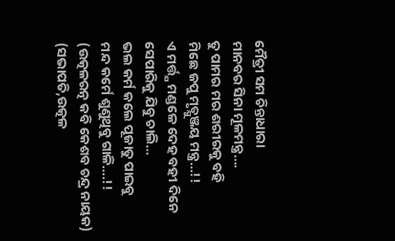ମୈତ୍ରୀ ସମ ଚିନ୍ତାଧାରା
ମାନବର ସିନା ମୂଳମନ୍ତ୍ର….
ତୁ ପାମର ମର ଶରୀରକୁ ବହି
ମିଛେ ଜପୁ ମୃତ୍ଯୁଞ୍ଜୟ ମନ୍ତ୍ର…!!
ଏ ମର୍ତ୍ତ୍ଯ ମଣ୍ଡଳେ ଦେହ ବହୀ ଦିନେ
ସେପାରିକୁ ଯିବୁ ଚାଲି…
ଭଲ କର୍ମ କଲେ ପୂଜାତୁ ପାଇବୁ
ମନ୍ଦ କର୍ମେ ଶୁଣୁଥିବୁ ଗାଳି….!!
(ଉତ୍କଳରତ୍ନ କବି କେଶବ ଚନ୍ଦ୍ର ନାୟକ)
(ସଭାପତି,ଉତ୍କଳ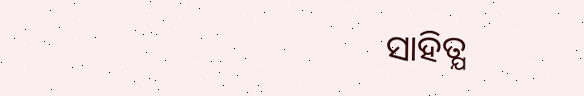ସାହିତ୍ଯ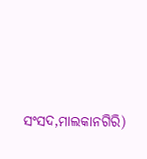ସଂସଦ,ମାଲକାନଗିରି)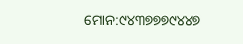ମୋନ:୯୪୩୭୭୭୯୪୪୭